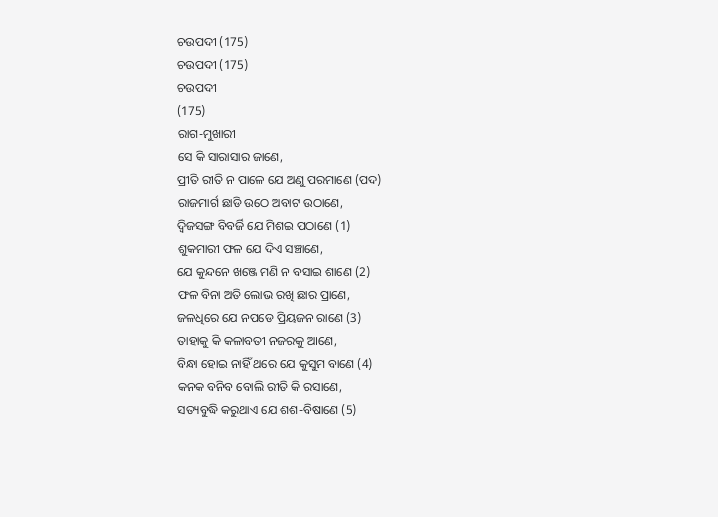ଚଉପଦୀ (175)
ଚଉପଦୀ (175)
ଚଉପଦୀ
(175)
ରାଗ-ମୁଖାରୀ
ସେ କି ସାରାସାର ଜାଣେ,
ପ୍ରୀତି ରୀତି ନ ପାଳେ ଯେ ଅଣୁ ପରମାଣେ (ପଦ)
ରାଜମାର୍ଗ ଛାଡି ଉଠେ ଅବାଟ ଉଠାଣେ,
ଦ୍ୱିଜସଙ୍ଗ ବିବର୍ଜି ଯେ ମିଶଇ ପଠାଣେ (1)
ଶୁକମାରୀ ଫଳ ଯେ ଦିଏ ସଞ୍ଚାଣେ,
ଯେ କୁନ୍ଦନେ ଖଞ୍ଜେ ମଣି ନ ବସାଇ ଶାଣେ (2)
ଫଳ ବିନା ଅତି ଲୋଭ ରଖି ଛାର ପ୍ରାଣେ,
ଜଳଧିରେ ଯେ ନପଡେ ପ୍ରିୟଜନ ରାଣେ (3)
ତାହାକୁ କି କଳାବତୀ ନଜରକୁ ଆଣେ,
ବିନ୍ଧା ହୋଇ ନାହିଁ ଥରେ ଯେ କୁସୁମ ବାଣେ (4)
କନକ ବନିବ ବୋଲି ରୀତି କି ରସାଣେ,
ସତ୍ୟବୁଦ୍ଧି କରୁଥାଏ ଯେ ଶଶ-ବିଷାଣେ (5)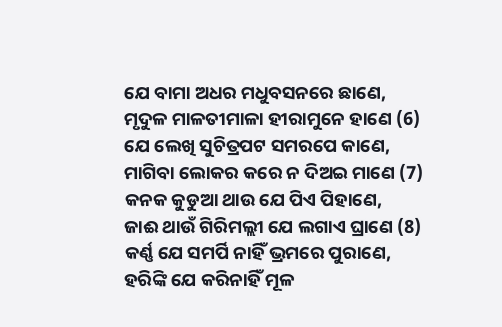ଯେ ବାମା ଅଧର ମଧୁବସନରେ ଛାଣେ,
ମୃଦୁଳ ମାଳତୀମାଳା ହୀରାମୁନେ ହାଣେ (6)
ଯେ ଲେଖି ସୁଚିତ୍ରପଟ ସମରପେ କାଣେ,
ମାଗିବା ଲୋକର କରେ ନ ଦିଅଇ ମାଣେ (7)
କନକ କୁଡୁଆ ଥାଉ ଯେ ପିଏ ପିହାଣେ,
ଜାଈ ଥାଉଁ ଗିରିମଲ୍ଲୀ ଯେ ଲଗାଏ ଘ୍ରାଣେ (8)
କର୍ଣ୍ଣ ଯେ ସମର୍ପି ନାହିଁ ଭ୍ରମରେ ପୁରାଣେ,
ହରିଙ୍କି ଯେ କରିନାହିଁ ମୂଳ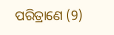ପରିତ୍ରାଣେ (9)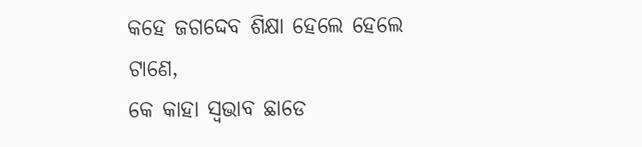କହେ ଜଗଦ୍ଦେବ ଶିକ୍ଷା ହେଲେ ହେଲେ ଟାଣେ,
କେ କାହା ସ୍ୱଭାବ ଛାଡେ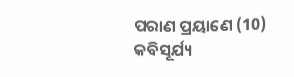ପରାଣ ପ୍ରୟାଣେ (10)
କବିସୂର୍ଯ୍ୟ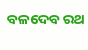ବଳଦେବ ରଥ